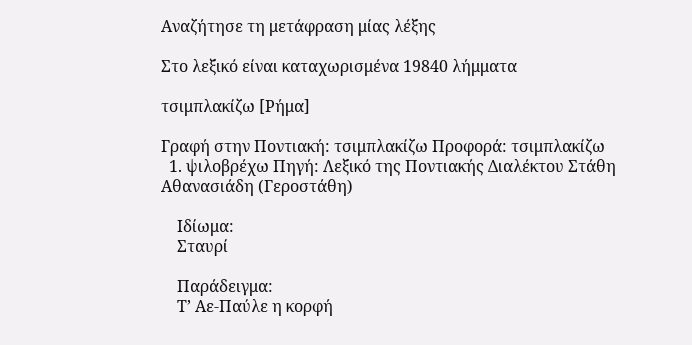Αναζήτησε τη μετάφραση μίας λέξης

Στο λεξικό είναι καταχωρισμένα 19840 λήμματα

τσιμπλακίζω [Ρήμα]

Γραφή στην Ποντιακή: τσιμπλακίζω Προφορά: τσιμπλακίζω
  1. ψιλοβρέχω Πηγή: Λεξικό της Ποντιακής Διαλέκτου Στάθη Αθανασιάδη (Γεροστάθη)

    Ιδίωμα:
    Σταυρί

    Παράδειγμα:
    Τ’ Αε-Παύλε η κορφή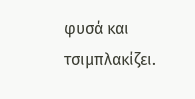φυσά και τσιμπλακίζει.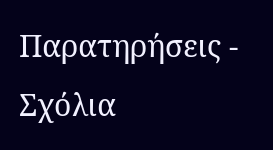Παρατηρήσεις - Σχόλια